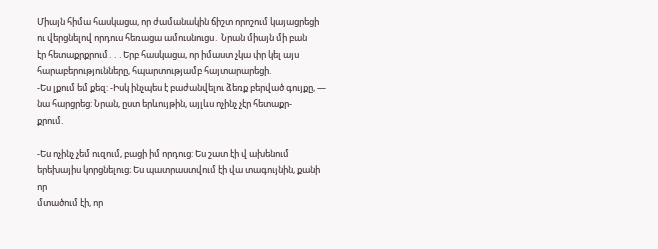Միայն հիմա հասկացա, որ ժամանակին ճիշտ որոշում կայացրեցի ու վերցնելով որդուս հեռացա ամուսնուցս․ Նրան միայն մի բան
էր հետաքրքրում․․․Երբ հասկացա, որ իմաստ չկա փր կել այս հարաբերությունները, հպարտությամբ հայտարարեցի.
-Ես լքում եմ քեզ: -Իսկ ինչպես է բաժանվելու ձեռք բերված գույքը, — նա հարցրեց: Նրան, ըստ երևույթին, այլևս ոչինչ չէր հետաքր-
քրում.

-Ես ոչինչ չեմ ուզում, բացի իմ որդուց: Ես շատ էի վ ախենում երեխայիս կորցնելուց։ Ես պատրաստվում էի վա տագույնին, քանի որ
մտածում էի, որ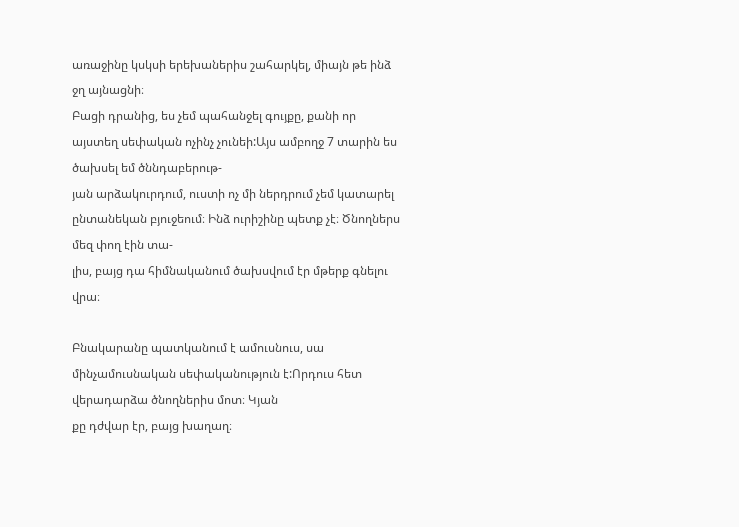առաջինը կսկսի երեխաներիս շահարկել, միայն թե ինձ ջղ այնացնի։
Բացի դրանից, ես չեմ պահանջել գույքը, քանի որ այստեղ սեփական ոչինչ չունեի:Այս ամբողջ 7 տարին ես ծախսել եմ ծննդաբերութ-
յան արձակուրդում, ուստի ոչ մի ներդրում չեմ կատարել ընտանեկան բյուջեում։ Ինձ ուրիշինը պետք չէ։ Ծնողներս մեզ փող էին տա-
լիս, բայց դա հիմնականում ծախսվում էր մթերք գնելու վրա։

Բնակարանը պատկանում է ամուսնուս, սա մինչամուսնական սեփականություն է:Որդուս հետ վերադարձա ծնողներիս մոտ։ Կյան
քը դժվար էր, բայց խաղաղ։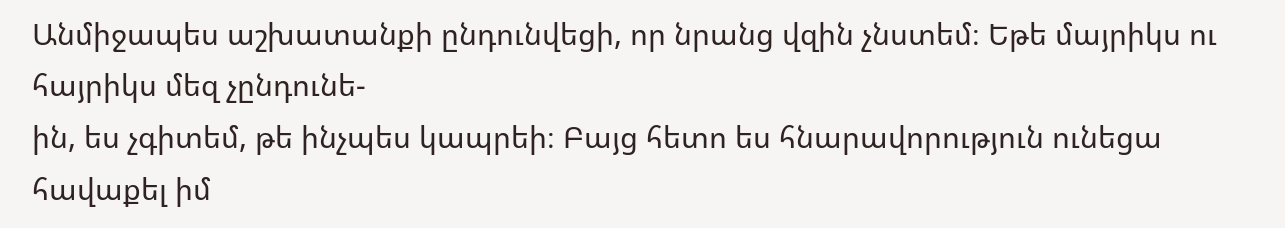Անմիջապես աշխատանքի ընդունվեցի, որ նրանց վզին չնստեմ։ Եթե մայրիկս ու հայրիկս մեզ չընդունե-
ին, ես չգիտեմ, թե ինչպես կապրեի։ Բայց հետո ես հնարավորություն ունեցա հավաքել իմ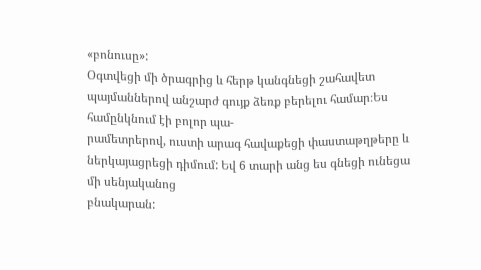«բոնուսը»:
Օգտվեցի մի ծրագրից և հերթ կանգնեցի շահավետ պայմաններով անշարժ գույք ձեռք բերելու համար։Ես համընկնում էի բոլոր պա-
րամետրերով, ուստի արագ հավաքեցի փաստաթղթերը և ներկայացրեցի դիմում: Եվ 6 տարի անց ես գնեցի ունեցա մի սենյականոց
բնակարան: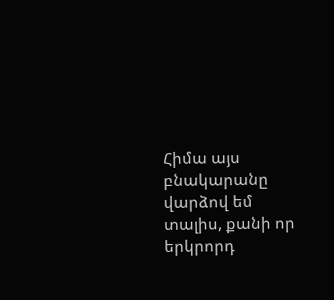Հիմա այս բնակարանը վարձով եմ տալիս, քանի որ երկրորդ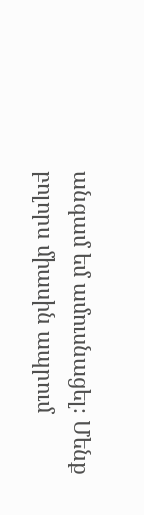անգամ եմ ամուսնացել։ Մենք բոլորս միասին ապրում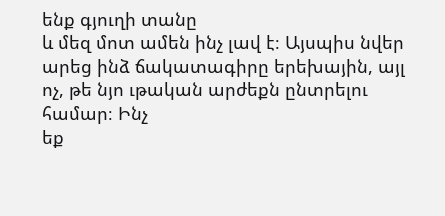ենք գյուղի տանը
և մեզ մոտ ամեն ինչ լավ է։ Այսպիս նվեր արեց ինձ ճակատագիրը երեխային, այլ ոչ, թե նյո ւթական արժեքն ընտրելու համար։ Ինչ
եք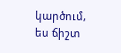կարծում, ես ճիշտ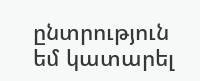ընտրություն եմ կատարել